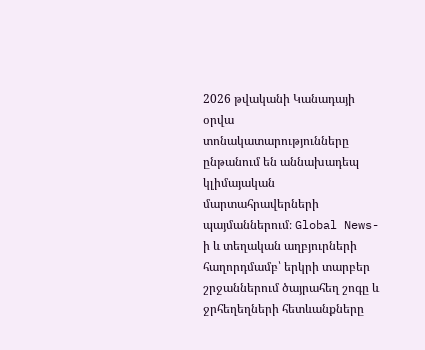2026 թվականի Կանադայի օրվա տոնակատարությունները ընթանում են աննախադեպ կլիմայական մարտահրավերների պայմաններում։ Global News-ի և տեղական աղբյուրների հաղորդմամբ՝ երկրի տարբեր շրջաններում ծայրահեղ շոգը և ջրհեղեղների հետևանքները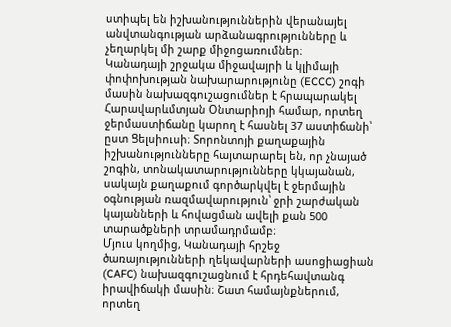ստիպել են իշխանություններին վերանայել անվտանգության արձանագրությունները և չեղարկել մի շարք միջոցառումներ։
Կանադայի շրջակա միջավայրի և կլիմայի փոփոխության նախարարությունը (ECCC) շոգի մասին նախազգուշացումներ է հրապարակել Հարավարևմտյան Օնտարիոյի համար, որտեղ ջերմաստիճանը կարող է հասնել 37 աստիճանի՝ ըստ Ցելսիուսի։ Տորոնտոյի քաղաքային իշխանությունները հայտարարել են, որ չնայած շոգին, տոնակատարությունները կկայանան, սակայն քաղաքում գործարկվել է ջերմային օգնության ռազմավարություն՝ ջրի շարժական կայանների և հովացման ավելի քան 500 տարածքների տրամադրմամբ։
Մյուս կողմից, Կանադայի հրշեջ ծառայությունների ղեկավարների ասոցիացիան (CAFC) նախազգուշացնում է հրդեհավտանգ իրավիճակի մասին։ Շատ համայնքներում, որտեղ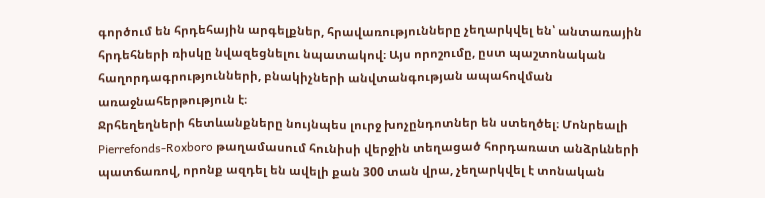գործում են հրդեհային արգելքներ, հրավառությունները չեղարկվել են՝ անտառային հրդեհների ռիսկը նվազեցնելու նպատակով։ Այս որոշումը, ըստ պաշտոնական հաղորդագրությունների, բնակիչների անվտանգության ապահովման առաջնահերթություն է։
Ջրհեղեղների հետևանքները նույնպես լուրջ խոչընդոտներ են ստեղծել։ Մոնրեալի Pierrefonds-Roxboro թաղամասում հունիսի վերջին տեղացած հորդառատ անձրևների պատճառով, որոնք ազդել են ավելի քան 300 տան վրա, չեղարկվել է տոնական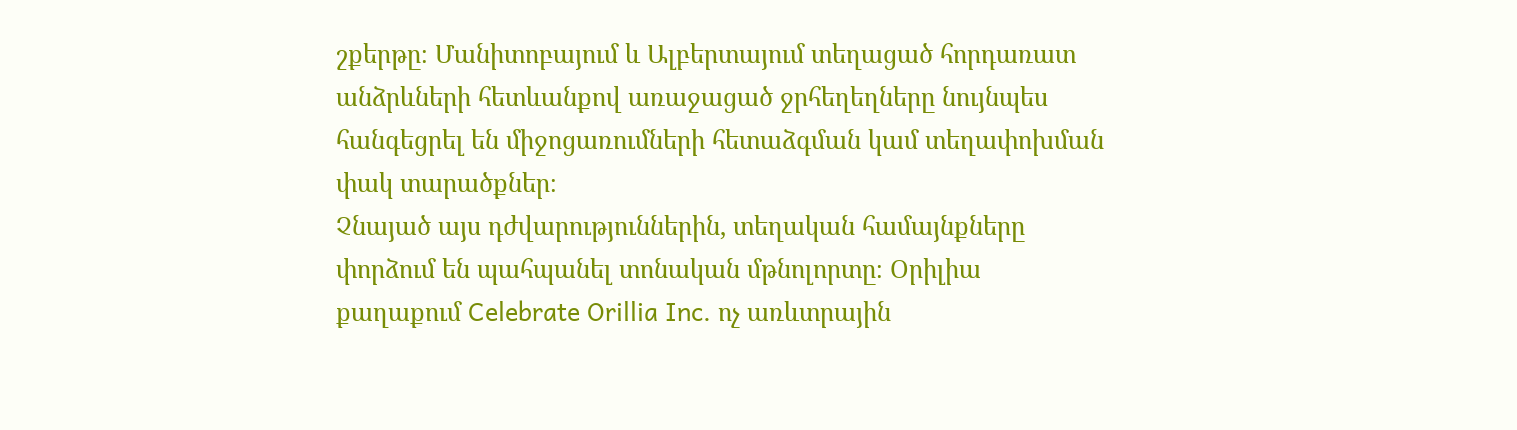շքերթը։ Մանիտոբայում և Ալբերտայում տեղացած հորդառատ անձրևների հետևանքով առաջացած ջրհեղեղները նույնպես հանգեցրել են միջոցառումների հետաձգման կամ տեղափոխման փակ տարածքներ։
Չնայած այս դժվարություններին, տեղական համայնքները փորձում են պահպանել տոնական մթնոլորտը։ Օրիլիա քաղաքում Celebrate Orillia Inc. ոչ առևտրային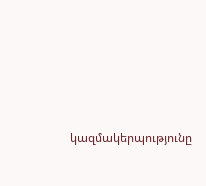կազմակերպությունը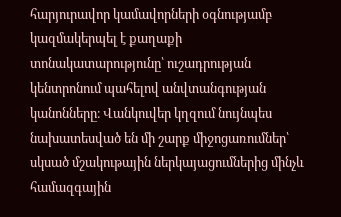հարյուրավոր կամավորների օգնությամբ կազմակերպել է քաղաքի տոնակատարությունը՝ ուշադրության կենտրոնում պահելով անվտանգության կանոնները։ Վանկուվեր կղզում նույնպես նախատեսված են մի շարք միջոցառումներ՝ սկսած մշակութային ներկայացումներից մինչև համազգային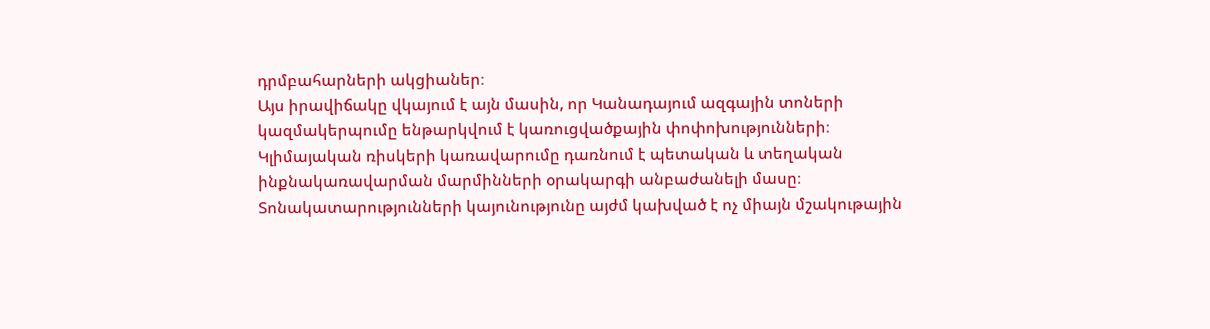դրմբահարների ակցիաներ։
Այս իրավիճակը վկայում է այն մասին, որ Կանադայում ազգային տոների կազմակերպումը ենթարկվում է կառուցվածքային փոփոխությունների։ Կլիմայական ռիսկերի կառավարումը դառնում է պետական և տեղական ինքնակառավարման մարմինների օրակարգի անբաժանելի մասը։ Տոնակատարությունների կայունությունը այժմ կախված է ոչ միայն մշակութային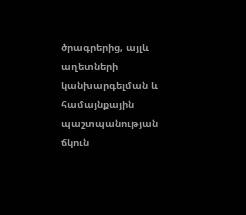ծրագրերից, այլև աղետների կանխարգելման և համայնքային պաշտպանության ճկուն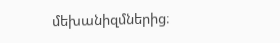մեխանիզմներից։